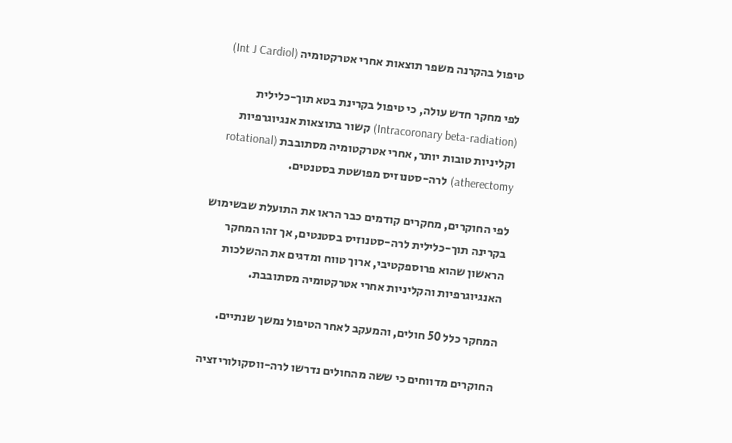טיפול בהקרנה משפר תוצאות אחרי אטרקטומיה (Int J Cardiol)

לפי מחקר חדש עולה, כי טיפול בקרינת בטא תוך-כלילית (Intracoronary beta-radiation) קשור בתוצאות אנגיוגרפיות וקליניות טובות יותר, אחרי אטרקטומיה מסתובבת (rotational atherectomy) לרה-סטנוזיס מפושטת בסטנטים.

לפי החוקרים, מחקרים קודמים כבר הראו את התועלת שבשימוש בקרינה תוך-כלילית לרה-סטנוזיס בסטנטים, אך זהו המחקר הראשון שהוא פרוספקטיבי, ארוך טווח ומדגים את ההשלכות האנגיוגרפיות והקליניות אחרי אטרקטומיה מסתובבת.

המחקר כלל 50 חולים, והמעקב לאחר הטיפול נמשך שנתיים.

החוקרים מדווחים כי ששה מהחולים נדרשו לרה-ווסקולוריזציה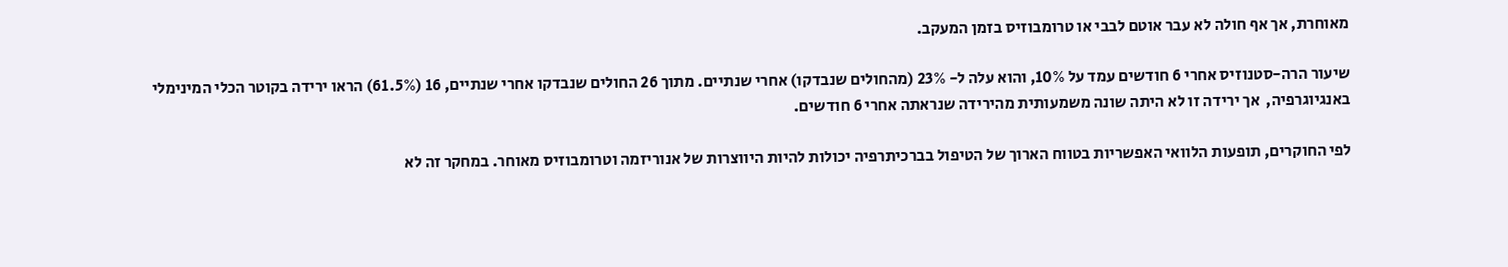מאוחרת, אך אף חולה לא עבר אוטם לבבי או טרומבוזיס בזמן המעקב.

שיעור הרה-סטנוזיס אחרי 6 חודשים עמד על 10%, והוא עלה ל- 23% (מהחולים שנבדקו) אחרי שנתיים. מתוך 26 החולים שנבדקו אחרי שנתיים, 16 (61.5%) הראו ירידה בקוטר הכלי המינימלי באנגיוגרפיה,  אך ירידה זו לא היתה שונה משמעותית מהירידה שנראתה אחרי 6 חודשים.

לפי החוקרים, תופעות הלוואי האפשריות בטווח הארוך של הטיפול בברכיתרפיה יכולות להיות היווצרות של אנוריזמה וטרומבוזיס מאוחר. במחקר זה לא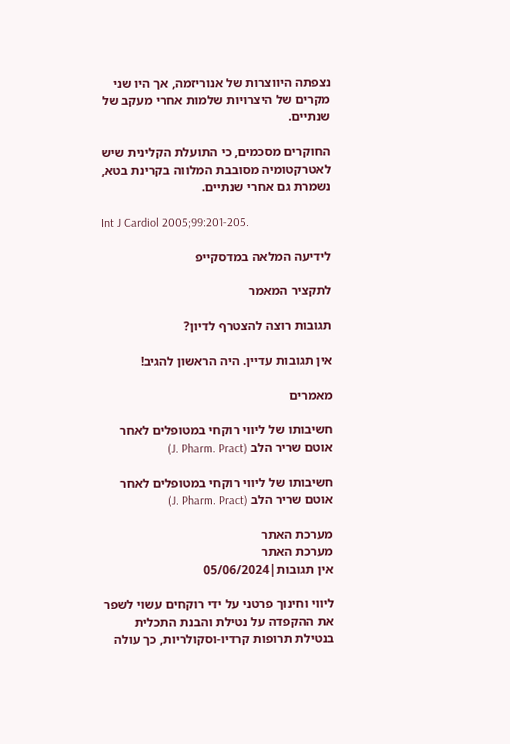נצפתה היווצרות של אנוריזמה, אך היו שני מקרים של היצרויות שלמות אחרי מעקב של שנתיים.

החוקרים מסכמים, כי התועלת הקלינית שיש לאטרקטומיה מסובבת המלווה בקרינת בטא, נשמרת גם אחרי שנתיים.

Int J Cardiol 2005;99:201-205.

לידיעה המלאה במדסקייפ

לתקציר המאמר

תגובות רוצה להצטרף לדיון?

אין תגובות עדיין. היה הראשון להגיב!

מאמרים

חשיבותו של ליווי רוקחי במטופלים לאחר אוטם שריר הלב (J. Pharm. Pract)

חשיבותו של ליווי רוקחי במטופלים לאחר אוטם שריר הלב (J. Pharm. Pract)

מערכת האתר
מערכת האתר
אין תגובות|05/06/2024

ליווי וחינוך פרטני על ידי רוקחים עשוי לשפר את ההקפדה על נטילת והבנת התכלית בנטילת תרופות קרדיו-וסקולריות, כך עולה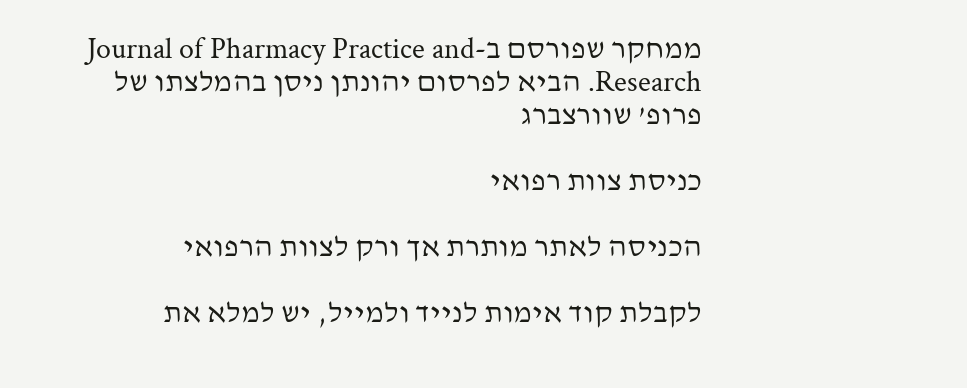ממחקר שפורסם ב-Journal of Pharmacy Practice and Research. הביא לפרסום יהונתן ניסן בהמלצתו של פרופ’ שוורצברג

כניסת צוות רפואי

הכניסה לאתר מותרת אך ורק לצוות הרפואי

לקבלת קוד אימות לנייד ולמייל, יש למלא את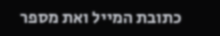כתובת המייל ואת מספר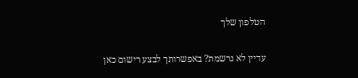הטלפון שלך

עדיין לא נרשמת? באפשרותך לבצע רישום כאן